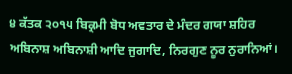੪ ਕੱਤਕ ੨੦੧੫ ਬਿਕ੍ਰਮੀ ਬੋਧ ਅਵਤਾਰ ਦੇ ਮੰਦਰ ਗਯਾ ਸ਼ਹਿਰ
ਅਬਿਨਾਸ਼ ਅਬਿਨਾਸ਼ੀ ਆਦਿ ਜੁਗਾਦਿ, ਨਿਰਗੁਣ ਨੂਰ ਨੁਰਾਨਿਆਂ।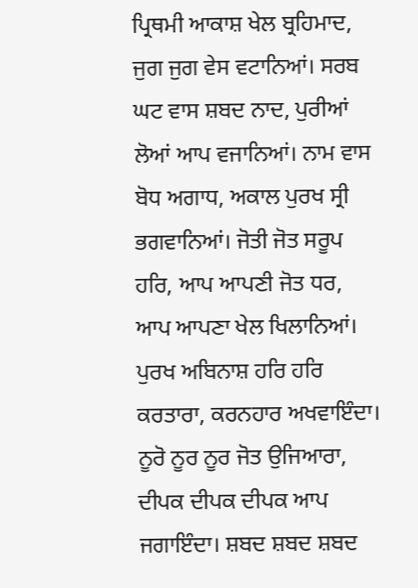ਪ੍ਰਿਥਮੀ ਆਕਾਸ਼ ਖੇਲ ਬ੍ਰਹਿਮਾਦ, ਜੁਗ ਜੁਗ ਵੇਸ ਵਟਾਨਿਆਂ। ਸਰਬ ਘਟ ਵਾਸ ਸ਼ਬਦ ਨਾਦ, ਪੁਰੀਆਂ ਲੋਆਂ ਆਪ ਵਜਾਨਿਆਂ। ਨਾਮ ਵਾਸ ਬੋਧ ਅਗਾਧ, ਅਕਾਲ ਪੁਰਖ ਸ੍ਰੀ ਭਗਵਾਨਿਆਂ। ਜੋਤੀ ਜੋਤ ਸਰੂਪ ਹਰਿ, ਆਪ ਆਪਣੀ ਜੋਤ ਧਰ, ਆਪ ਆਪਣਾ ਖੇਲ ਖਿਲਾਨਿਆਂ। ਪੁਰਖ ਅਬਿਨਾਸ਼ ਹਰਿ ਹਰਿ ਕਰਤਾਰਾ, ਕਰਨਹਾਰ ਅਖਵਾਇੰਦਾ। ਨੂਰੋ ਨੂਰ ਨੂਰ ਜੋਤ ਉਜਿਆਰਾ, ਦੀਪਕ ਦੀਪਕ ਦੀਪਕ ਆਪ ਜਗਾਇੰਦਾ। ਸ਼ਬਦ ਸ਼ਬਦ ਸ਼ਬਦ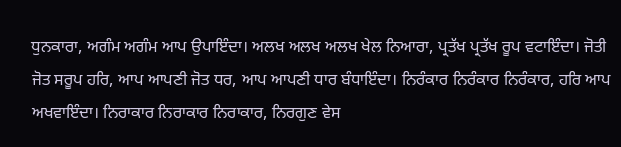ਧੁਨਕਾਰਾ, ਅਗੰਮ ਅਗੰਮ ਆਪ ਉਪਾਇੰਦਾ। ਅਲਖ ਅਲਖ ਅਲਖ ਖੇਲ ਨਿਆਰਾ, ਪ੍ਰਤੱਖ ਪ੍ਰਤੱਖ ਰੂਪ ਵਟਾਇੰਦਾ। ਜੋਤੀ ਜੋਤ ਸਰੂਪ ਹਰਿ, ਆਪ ਆਪਣੀ ਜੋਤ ਧਰ, ਆਪ ਆਪਣੀ ਧਾਰ ਬੰਧਾਇੰਦਾ। ਨਿਰੰਕਾਰ ਨਿਰੰਕਾਰ ਨਿਰੰਕਾਰ, ਹਰਿ ਆਪ ਅਖਵਾਇੰਦਾ। ਨਿਰਾਕਾਰ ਨਿਰਾਕਾਰ ਨਿਰਾਕਾਰ, ਨਿਰਗੁਣ ਵੇਸ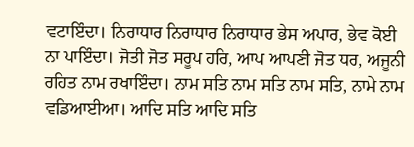ਵਟਾਇੰਦਾ। ਨਿਰਾਧਾਰ ਨਿਰਾਧਾਰ ਨਿਰਾਧਾਰ ਭੇਸ ਅਪਾਰ, ਭੇਵ ਕੋਈ ਨਾ ਪਾਇੰਦਾ। ਜੋਤੀ ਜੋਤ ਸਰੂਪ ਹਰਿ, ਆਪ ਆਪਣੀ ਜੋਤ ਧਰ, ਅਜੂਨੀ ਰਹਿਤ ਨਾਮ ਰਖਾਇੰਦਾ। ਨਾਮ ਸਤਿ ਨਾਮ ਸਤਿ ਨਾਮ ਸਤਿ, ਨਾਮੇ ਨਾਮ ਵਡਿਆਈਆ। ਆਦਿ ਸਤਿ ਆਦਿ ਸਤਿ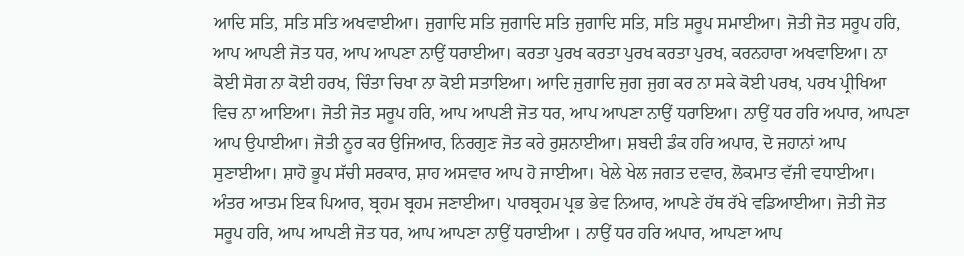ਆਦਿ ਸਤਿ, ਸਤਿ ਸਤਿ ਅਖਵਾਈਆ। ਜੁਗਾਦਿ ਸਤਿ ਜੁਗਾਦਿ ਸਤਿ ਜੁਗਾਦਿ ਸਤਿ, ਸਤਿ ਸਰੂਪ ਸਮਾਈਆ। ਜੋਤੀ ਜੋਤ ਸਰੂਪ ਹਰਿ, ਆਪ ਆਪਣੀ ਜੋਤ ਧਰ, ਆਪ ਆਪਣਾ ਨਾਉਂ ਧਰਾਈਆ। ਕਰਤਾ ਪੁਰਖ ਕਰਤਾ ਪੁਰਖ ਕਰਤਾ ਪੁਰਖ, ਕਰਨਹਾਰਾ ਅਖਵਾਇਆ। ਨਾ ਕੋਈ ਸੋਗ ਨਾ ਕੋਈ ਹਰਖ, ਚਿੰਤਾ ਚਿਖਾ ਨਾ ਕੋਈ ਸਤਾਇਆ। ਆਦਿ ਜੁਗਾਦਿ ਜੁਗ ਜੁਗ ਕਰ ਨਾ ਸਕੇ ਕੋਈ ਪਰਖ, ਪਰਖ ਪ੍ਰੀਖਿਆ ਵਿਚ ਨਾ ਆਇਆ। ਜੋਤੀ ਜੋਤ ਸਰੂਪ ਹਰਿ, ਆਪ ਆਪਣੀ ਜੋਤ ਧਰ, ਆਪ ਆਪਣਾ ਨਾਉਂ ਧਰਾਇਆ। ਨਾਉਂ ਧਰ ਹਰਿ ਅਪਾਰ, ਆਪਣਾ ਆਪ ਉਪਾਈਆ। ਜੋਤੀ ਨੂਰ ਕਰ ਉਜਿਆਰ, ਨਿਰਗੁਣ ਜੋਤ ਕਰੇ ਰੁਸ਼ਨਾਈਆ। ਸ਼ਬਦੀ ਡੰਕ ਹਰਿ ਅਪਾਰ, ਦੋ ਜਹਾਨਾਂ ਆਪ ਸੁਣਾਈਆ। ਸ਼ਾਹੋ ਭੂਪ ਸੱਚੀ ਸਰਕਾਰ, ਸ਼ਾਹ ਅਸਵਾਰ ਆਪ ਹੋ ਜਾਈਆ। ਖੇਲੇ ਖੇਲ ਜਗਤ ਦਵਾਰ, ਲੋਕਮਾਤ ਵੱਜੀ ਵਧਾਈਆ। ਅੰਤਰ ਆਤਮ ਇਕ ਪਿਆਰ, ਬ੍ਰਹਮ ਬ੍ਰਹਮ ਜਣਾਈਆ। ਪਾਰਬ੍ਰਹਮ ਪ੍ਰਭ ਭੇਵ ਨਿਆਰ, ਆਪਣੇ ਹੱਥ ਰੱਖੇ ਵਡਿਆਈਆ। ਜੋਤੀ ਜੋਤ ਸਰੂਪ ਹਰਿ, ਆਪ ਆਪਣੀ ਜੋਤ ਧਰ, ਆਪ ਆਪਣਾ ਨਾਉਂ ਧਰਾਈਆ । ਨਾਉਂ ਧਰ ਹਰਿ ਅਪਾਰ, ਆਪਣਾ ਆਪ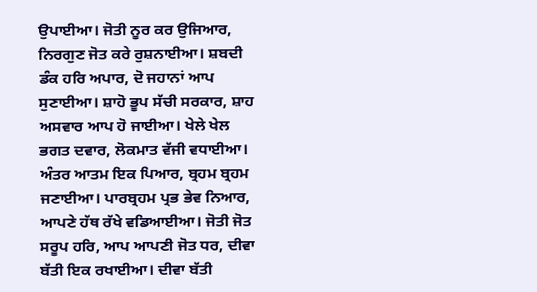ਉਪਾਈਆ। ਜੋਤੀ ਨੂਰ ਕਰ ਉਜਿਆਰ, ਨਿਰਗੁਣ ਜੋਤ ਕਰੇ ਰੁਸ਼ਨਾਈਆ। ਸ਼ਬਦੀ ਡੰਕ ਹਰਿ ਅਪਾਰ, ਦੋ ਜਹਾਨਾਂ ਆਪ ਸੁਣਾਈਆ। ਸ਼ਾਹੋ ਭੂਪ ਸੱਚੀ ਸਰਕਾਰ, ਸ਼ਾਹ ਅਸਵਾਰ ਆਪ ਹੋ ਜਾਈਆ। ਖੇਲੇ ਖੇਲ ਭਗਤ ਦਵਾਰ, ਲੋਕਮਾਤ ਵੱਜੀ ਵਧਾਈਆ। ਅੰਤਰ ਆਤਮ ਇਕ ਪਿਆਰ, ਬ੍ਰਹਮ ਬ੍ਰਹਮ ਜਣਾਈਆ। ਪਾਰਬ੍ਰਹਮ ਪ੍ਰਭ ਭੇਵ ਨਿਆਰ, ਆਪਣੇ ਹੱਥ ਰੱਖੇ ਵਡਿਆਈਆ। ਜੋਤੀ ਜੋਤ ਸਰੂਪ ਹਰਿ, ਆਪ ਆਪਣੀ ਜੋਤ ਧਰ, ਦੀਵਾ ਬੱਤੀ ਇਕ ਰਖਾਈਆ। ਦੀਵਾ ਬੱਤੀ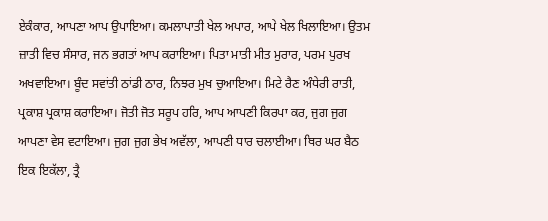ਏਕੰਕਾਰ, ਆਪਣਾ ਆਪ ਉਪਾਇਆ। ਕਮਲਾਪਾਤੀ ਖੇਲ ਅਪਾਰ, ਆਪੇ ਖੇਲ ਖਿਲਾਇਆ। ਉਤਮ ਜ਼ਾਤੀ ਵਿਚ ਸੰਸਾਰ, ਜਨ ਭਗਤਾਂ ਆਪ ਕਰਾਇਆ। ਪਿਤਾ ਮਾਤੀ ਮੀਤ ਮੁਰਾਰ, ਪਰਮ ਪੁਰਖ ਅਖਵਾਇਆ। ਬੂੰਦ ਸਵਾਂਤੀ ਠਾਂਡੀ ਠਾਰ, ਨਿਝਰ ਮੁਖ ਚੁਆਇਆ। ਮਿਟੇ ਰੈਣ ਅੰਧੇਰੀ ਰਾਤੀ, ਪ੍ਰਕਾਸ਼ ਪ੍ਰਕਾਸ਼ ਕਰਾਇਆ। ਜੋਤੀ ਜੋਤ ਸਰੂਪ ਹਰਿ, ਆਪ ਆਪਣੀ ਕਿਰਪਾ ਕਰ, ਜੁਗ ਜੁਗ ਆਪਣਾ ਵੇਸ ਵਟਾਇਆ। ਜੁਗ ਜੁਗ ਭੇਖ ਅਵੱਲਾ, ਆਪਣੀ ਧਾਰ ਚਲਾਈਆ। ਥਿਰ ਘਰ ਬੈਠ ਇਕ ਇਕੱਲਾ, ਤ੍ਰੈ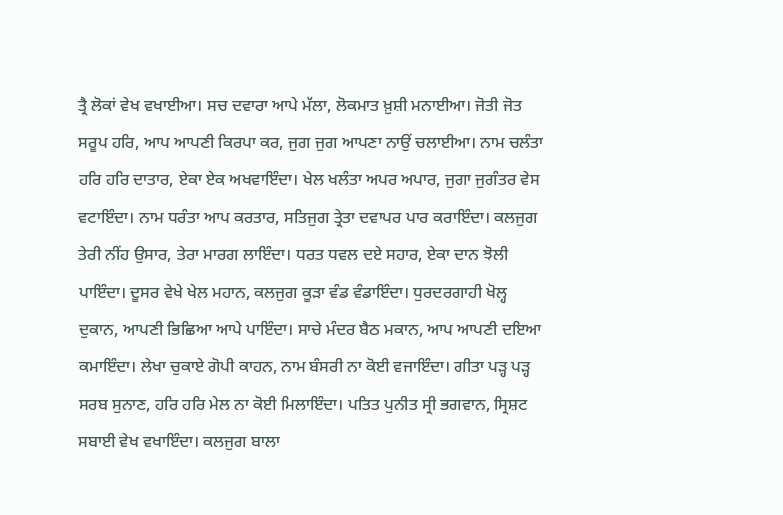ਤ੍ਰੈ ਲੋਕਾਂ ਵੇਖ ਵਖਾਈਆ। ਸਚ ਦਵਾਰਾ ਆਪੇ ਮੱਲਾ, ਲੋਕਮਾਤ ਖ਼ੁਸ਼ੀ ਮਨਾਈਆ। ਜੋਤੀ ਜੋਤ ਸਰੂਪ ਹਰਿ, ਆਪ ਆਪਣੀ ਕਿਰਪਾ ਕਰ, ਜੁਗ ਜੁਗ ਆਪਣਾ ਨਾਉਂ ਚਲਾਈਆ। ਨਾਮ ਚਲੰਤਾ ਹਰਿ ਹਰਿ ਦਾਤਾਰ, ਏਕਾ ਏਕ ਅਖਵਾਇੰਦਾ। ਖੇਲ ਖਲੰਤਾ ਅਪਰ ਅਪਾਰ, ਜੁਗਾ ਜੁਗੰਤਰ ਵੇਸ ਵਟਾਇੰਦਾ। ਨਾਮ ਧਰੰਤਾ ਆਪ ਕਰਤਾਰ, ਸਤਿਜੁਗ ਤ੍ਰੇਤਾ ਦਵਾਪਰ ਪਾਰ ਕਰਾਇੰਦਾ। ਕਲਜੁਗ ਤੇਰੀ ਨੀਂਹ ਉਸਾਰ, ਤੇਰਾ ਮਾਰਗ ਲਾਇੰਦਾ। ਧਰਤ ਧਵਲ ਦਏ ਸਹਾਰ, ਏਕਾ ਦਾਨ ਝੋਲੀ ਪਾਇੰਦਾ। ਦੂਸਰ ਵੇਖੇ ਖੇਲ ਮਹਾਨ, ਕਲਜੁਗ ਕੂੜਾ ਵੰਡ ਵੰਡਾਇੰਦਾ। ਧੁਰਦਰਗਾਹੀ ਖੋਲ੍ਹ ਦੁਕਾਨ, ਆਪਣੀ ਭਿਛਿਆ ਆਪੇ ਪਾਇੰਦਾ। ਸਾਚੇ ਮੰਦਰ ਬੈਠ ਮਕਾਨ, ਆਪ ਆਪਣੀ ਦਇਆ ਕਮਾਇੰਦਾ। ਲੇਖਾ ਚੁਕਾਏ ਗੋਪੀ ਕਾਹਨ, ਨਾਮ ਬੰਸਰੀ ਨਾ ਕੋਈ ਵਜਾਇੰਦਾ। ਗੀਤਾ ਪੜ੍ਹ ਪੜ੍ਹ ਸਰਬ ਸੁਨਾਣ, ਹਰਿ ਹਰਿ ਮੇਲ ਨਾ ਕੋਈ ਮਿਲਾਇੰਦਾ। ਪਤਿਤ ਪੁਨੀਤ ਸ੍ਰੀ ਭਗਵਾਨ, ਸ੍ਰਿਸ਼ਟ ਸਬਾਈ ਵੇਖ ਵਖਾਇੰਦਾ। ਕਲਜੁਗ ਬਾਲਾ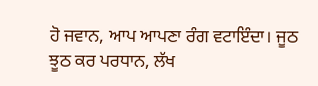ਹੋ ਜਵਾਨ, ਆਪ ਆਪਣਾ ਰੰਗ ਵਟਾਇੰਦਾ। ਜੂਠ ਝੂਠ ਕਰ ਪਰਧਾਨ, ਲੱਖ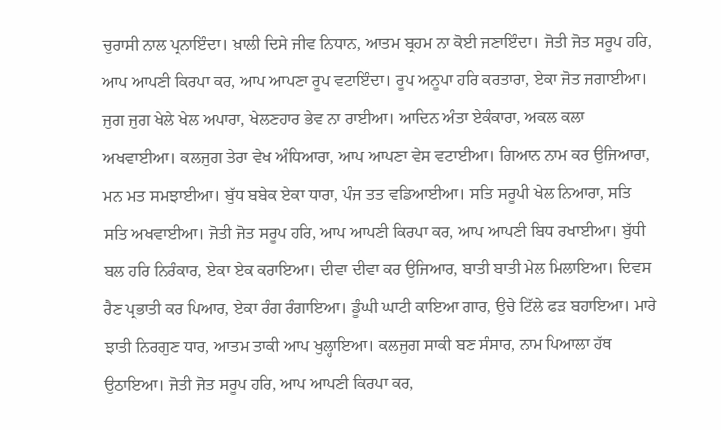ਚੁਰਾਸੀ ਨਾਲ ਪ੍ਰਨਾਇੰਦਾ। ਖ਼ਾਲੀ ਦਿਸੇ ਜੀਵ ਨਿਧਾਨ, ਆਤਮ ਬ੍ਰਹਮ ਨਾ ਕੋਈ ਜਣਾਇੰਦਾ। ਜੋਤੀ ਜੋਤ ਸਰੂਪ ਹਰਿ, ਆਪ ਆਪਣੀ ਕਿਰਪਾ ਕਰ, ਆਪ ਆਪਣਾ ਰੂਪ ਵਟਾਇੰਦਾ। ਰੂਪ ਅਨੂਪਾ ਹਰਿ ਕਰਤਾਰਾ, ਏਕਾ ਜੋਤ ਜਗਾਈਆ। ਜੁਗ ਜੁਗ ਖੇਲੇ ਖੇਲ ਅਪਾਰਾ, ਖੇਲਣਹਾਰ ਭੇਵ ਨਾ ਰਾਈਆ। ਆਦਿਨ ਅੰਤਾ ਏਕੰਕਾਰਾ, ਅਕਲ ਕਲਾ ਅਖਵਾਈਆ। ਕਲਜੁਗ ਤੇਰਾ ਵੇਖ ਅੰਧਿਆਰਾ, ਆਪ ਆਪਣਾ ਵੇਸ ਵਟਾਈਆ। ਗਿਆਨ ਨਾਮ ਕਰ ਉਜਿਆਰਾ, ਮਨ ਮਤ ਸਮਝਾਈਆ। ਬੁੱਧ ਬਬੇਕ ਏਕਾ ਧਾਰਾ, ਪੰਜ ਤਤ ਵਡਿਆਈਆ। ਸਤਿ ਸਰੂਪੀ ਖੇਲ ਨਿਆਰਾ, ਸਤਿ ਸਤਿ ਅਖਵਾਈਆ। ਜੋਤੀ ਜੋਤ ਸਰੂਪ ਹਰਿ, ਆਪ ਆਪਣੀ ਕਿਰਪਾ ਕਰ, ਆਪ ਆਪਣੀ ਬਿਧ ਰਖਾਈਆ। ਬੁੱਧੀ ਬਲ ਹਰਿ ਨਿਰੰਕਾਰ, ਏਕਾ ਏਕ ਕਰਾਇਆ। ਦੀਵਾ ਦੀਵਾ ਕਰ ਉਜਿਆਰ, ਬਾਤੀ ਬਾਤੀ ਮੇਲ ਮਿਲਾਇਆ। ਦਿਵਸ ਰੈਣ ਪ੍ਰਭਾਤੀ ਕਰ ਪਿਆਰ, ਏਕਾ ਰੰਗ ਰੰਗਾਇਆ। ਡੂੰਘੀ ਘਾਟੀ ਕਾਇਆ ਗਾਰ, ਉਚੇ ਟਿੱਲੇ ਫੜ ਬਹਾਇਆ। ਮਾਰੇ ਝਾਤੀ ਨਿਰਗੁਣ ਧਾਰ, ਆਤਮ ਤਾਕੀ ਆਪ ਖੁਲ੍ਹਾਇਆ। ਕਲਜੁਗ ਸਾਕੀ ਬਣ ਸੰਸਾਰ, ਨਾਮ ਪਿਆਲਾ ਹੱਥ ਉਠਾਇਆ। ਜੋਤੀ ਜੋਤ ਸਰੂਪ ਹਰਿ, ਆਪ ਆਪਣੀ ਕਿਰਪਾ ਕਰ,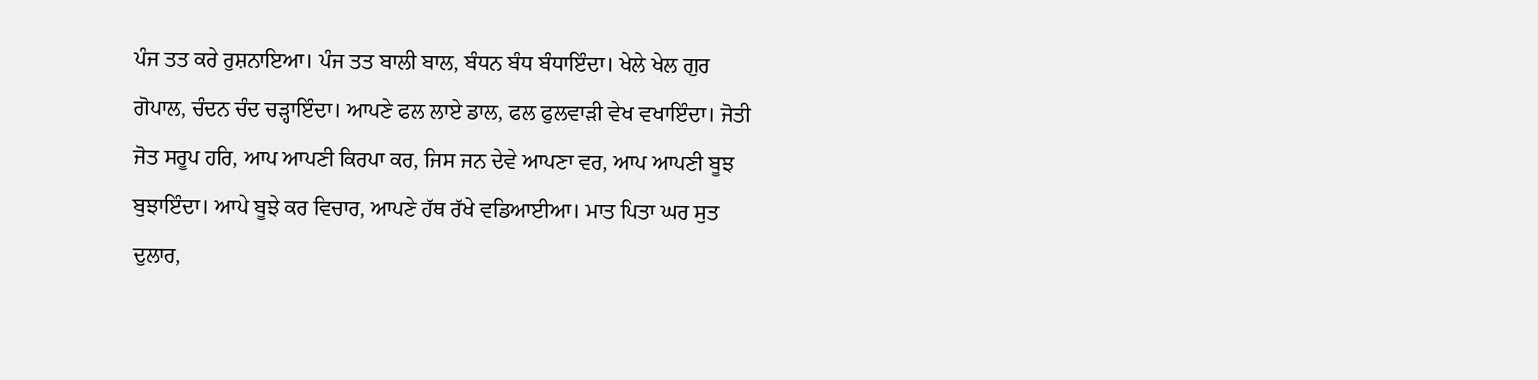ਪੰਜ ਤਤ ਕਰੇ ਰੁਸ਼ਨਾਇਆ। ਪੰਜ ਤਤ ਬਾਲੀ ਬਾਲ, ਬੰਧਨ ਬੰਧ ਬੰਧਾਇੰਦਾ। ਖੇਲੇ ਖੇਲ ਗੁਰ ਗੋਪਾਲ, ਚੰਦਨ ਚੰਦ ਚੜ੍ਹਾਇੰਦਾ। ਆਪਣੇ ਫਲ ਲਾਏ ਡਾਲ, ਫਲ ਫੁਲਵਾੜੀ ਵੇਖ ਵਖਾਇੰਦਾ। ਜੋਤੀ ਜੋਤ ਸਰੂਪ ਹਰਿ, ਆਪ ਆਪਣੀ ਕਿਰਪਾ ਕਰ, ਜਿਸ ਜਨ ਦੇਵੇ ਆਪਣਾ ਵਰ, ਆਪ ਆਪਣੀ ਬੂਝ ਬੁਝਾਇੰਦਾ। ਆਪੇ ਬੂਝੇ ਕਰ ਵਿਚਾਰ, ਆਪਣੇ ਹੱਥ ਰੱਖੇ ਵਡਿਆਈਆ। ਮਾਤ ਪਿਤਾ ਘਰ ਸੁਤ ਦੁਲਾਰ,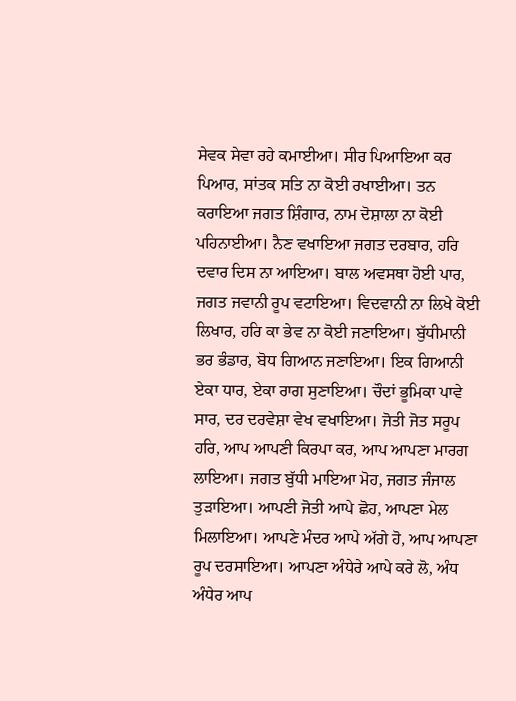ਸੇਵਕ ਸੇਵਾ ਰਹੇ ਕਮਾਈਆ। ਸੀਰ ਪਿਆਇਆ ਕਰ ਪਿਆਰ, ਸਾਂਤਕ ਸਤਿ ਨਾ ਕੋਈ ਰਖਾਈਆ। ਤਨ ਕਰਾਇਆ ਜਗਤ ਸ਼ਿੰਗਾਰ, ਨਾਮ ਦੋਸ਼ਾਲਾ ਨਾ ਕੋਈ ਪਹਿਨਾਈਆ। ਨੈਣ ਵਖਾਇਆ ਜਗਤ ਦਰਬਾਰ, ਹਰਿ ਦਵਾਰ ਦਿਸ ਨਾ ਆਇਆ। ਬਾਲ ਅਵਸਥਾ ਹੋਈ ਪਾਰ, ਜਗਤ ਜਵਾਨੀ ਰੂਪ ਵਟਾਇਆ। ਵਿਦਵਾਨੀ ਨਾ ਲਿਖੇ ਕੋਈ ਲਿਖਾਰ, ਹਰਿ ਕਾ ਭੇਵ ਨਾ ਕੋਈ ਜਣਾਇਆ। ਬੁੱਧੀਮਾਨੀ ਭਰ ਭੰਡਾਰ, ਬੋਧ ਗਿਆਨ ਜਣਾਇਆ। ਇਕ ਗਿਆਨੀ ਏਕਾ ਧਾਰ, ਏਕਾ ਰਾਗ ਸੁਣਾਇਆ। ਚੌਦਾਂ ਭੂਮਿਕਾ ਪਾਵੇ ਸਾਰ, ਦਰ ਦਰਵੇਸ਼ਾ ਵੇਖ ਵਖਾਇਆ। ਜੋਤੀ ਜੋਤ ਸਰੂਪ ਹਰਿ, ਆਪ ਆਪਣੀ ਕਿਰਪਾ ਕਰ, ਆਪ ਆਪਣਾ ਮਾਰਗ ਲਾਇਆ। ਜਗਤ ਬੁੱਧੀ ਮਾਇਆ ਮੋਹ, ਜਗਤ ਜੰਜਾਲ ਤੁੜਾਇਆ। ਆਪਣੀ ਜੋਤੀ ਆਪੇ ਛੋਹ, ਆਪਣਾ ਮੇਲ ਮਿਲਾਇਆ। ਆਪਣੇ ਮੰਦਰ ਆਪੇ ਅੱਗੇ ਹੋ, ਆਪ ਆਪਣਾ ਰੂਪ ਦਰਸਾਇਆ। ਆਪਣਾ ਅੰਧੇਰੇ ਆਪੇ ਕਰੇ ਲੋ, ਅੰਧ ਅੰਧੇਰ ਆਪ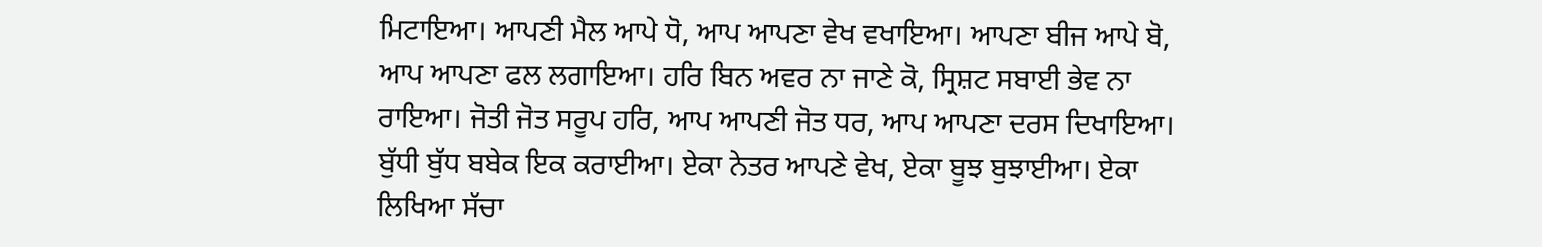ਮਿਟਾਇਆ। ਆਪਣੀ ਮੈਲ ਆਪੇ ਧੋ, ਆਪ ਆਪਣਾ ਵੇਖ ਵਖਾਇਆ। ਆਪਣਾ ਬੀਜ ਆਪੇ ਬੋ, ਆਪ ਆਪਣਾ ਫਲ ਲਗਾਇਆ। ਹਰਿ ਬਿਨ ਅਵਰ ਨਾ ਜਾਣੇ ਕੋ, ਸ੍ਰਿਸ਼ਟ ਸਬਾਈ ਭੇਵ ਨਾ ਰਾਇਆ। ਜੋਤੀ ਜੋਤ ਸਰੂਪ ਹਰਿ, ਆਪ ਆਪਣੀ ਜੋਤ ਧਰ, ਆਪ ਆਪਣਾ ਦਰਸ ਦਿਖਾਇਆ। ਬੁੱਧੀ ਬੁੱਧ ਬਬੇਕ ਇਕ ਕਰਾਈਆ। ਏਕਾ ਨੇਤਰ ਆਪਣੇ ਵੇਖ, ਏਕਾ ਬੂਝ ਬੁਝਾਈਆ। ਏਕਾ ਲਿਖਿਆ ਸੱਚਾ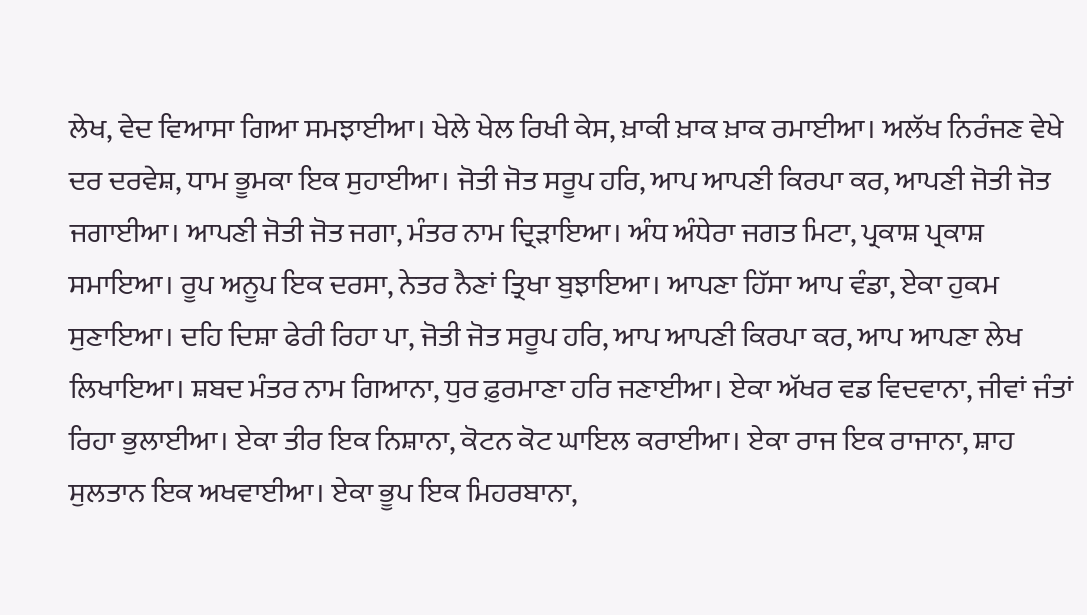ਲੇਖ, ਵੇਦ ਵਿਆਸਾ ਗਿਆ ਸਮਝਾਈਆ। ਖੇਲੇ ਖੇਲ ਰਿਖੀ ਕੇਸ, ਖ਼ਾਕੀ ਖ਼ਾਕ ਖ਼ਾਕ ਰਮਾਈਆ। ਅਲੱਖ ਨਿਰੰਜਣ ਵੇਖੇ ਦਰ ਦਰਵੇਸ਼, ਧਾਮ ਭੂਮਕਾ ਇਕ ਸੁਹਾਈਆ। ਜੋਤੀ ਜੋਤ ਸਰੂਪ ਹਰਿ, ਆਪ ਆਪਣੀ ਕਿਰਪਾ ਕਰ, ਆਪਣੀ ਜੋਤੀ ਜੋਤ ਜਗਾਈਆ। ਆਪਣੀ ਜੋਤੀ ਜੋਤ ਜਗਾ, ਮੰਤਰ ਨਾਮ ਦ੍ਰਿੜਾਇਆ। ਅੰਧ ਅੰਧੇਰਾ ਜਗਤ ਮਿਟਾ, ਪ੍ਰਕਾਸ਼ ਪ੍ਰਕਾਸ਼ ਸਮਾਇਆ। ਰੂਪ ਅਨੂਪ ਇਕ ਦਰਸਾ, ਨੇਤਰ ਨੈਣਾਂ ਤ੍ਰਿਖਾ ਬੁਝਾਇਆ। ਆਪਣਾ ਹਿੱਸਾ ਆਪ ਵੰਡਾ, ਏਕਾ ਹੁਕਮ ਸੁਣਾਇਆ। ਦਹਿ ਦਿਸ਼ਾ ਫੇਰੀ ਰਿਹਾ ਪਾ, ਜੋਤੀ ਜੋਤ ਸਰੂਪ ਹਰਿ, ਆਪ ਆਪਣੀ ਕਿਰਪਾ ਕਰ, ਆਪ ਆਪਣਾ ਲੇਖ ਲਿਖਾਇਆ। ਸ਼ਬਦ ਮੰਤਰ ਨਾਮ ਗਿਆਨਾ, ਧੁਰ ਫ਼ੁਰਮਾਣਾ ਹਰਿ ਜਣਾਈਆ। ਏਕਾ ਅੱਖਰ ਵਡ ਵਿਦਵਾਨਾ, ਜੀਵਾਂ ਜੰਤਾਂ ਰਿਹਾ ਭੁਲਾਈਆ। ਏਕਾ ਤੀਰ ਇਕ ਨਿਸ਼ਾਨਾ, ਕੋਟਨ ਕੋਟ ਘਾਇਲ ਕਰਾਈਆ। ਏਕਾ ਰਾਜ ਇਕ ਰਾਜਾਨਾ, ਸ਼ਾਹ ਸੁਲਤਾਨ ਇਕ ਅਖਵਾਈਆ। ਏਕਾ ਭੂਪ ਇਕ ਮਿਹਰਬਾਨਾ,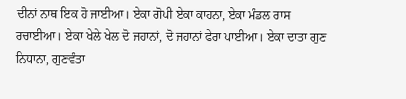ਦੀਨਾਂ ਨਾਥ ਇਕ ਹੋ ਜਾਈਆ। ਏਕਾ ਗੋਪੀ ਏਕਾ ਕਾਹਨਾ, ਏਕਾ ਮੰਡਲ ਰਾਸ ਰਚਾਈਆ। ਏਕਾ ਖੇਲੇ ਖੇਲ ਦੋ ਜਹਾਨਾਂ, ਦੋ ਜਹਾਨਾਂ ਫੇਰਾ ਪਾਈਆ। ਏਕਾ ਦਾਤਾ ਗੁਣ ਨਿਧਾਨਾ, ਗੁਣਵੰਤਾ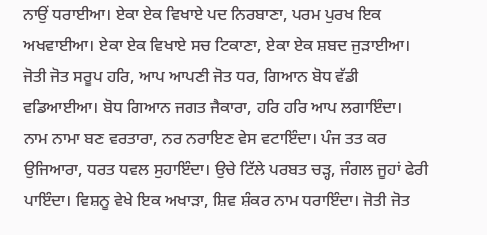ਨਾਉਂ ਧਰਾਈਆ। ਏਕਾ ਏਕ ਵਿਖਾਏ ਪਦ ਨਿਰਬਾਣਾ, ਪਰਮ ਪੁਰਖ ਇਕ ਅਖਵਾਈਆ। ਏਕਾ ਏਕ ਵਿਖਾਏ ਸਚ ਟਿਕਾਣਾ, ਏਕਾ ਏਕ ਸ਼ਬਦ ਜੁੜਾਈਆ। ਜੋਤੀ ਜੋਤ ਸਰੂਪ ਹਰਿ, ਆਪ ਆਪਣੀ ਜੋਤ ਧਰ, ਗਿਆਨ ਬੋਧ ਵੱਡੀ ਵਡਿਆਈਆ। ਬੋਧ ਗਿਆਨ ਜਗਤ ਜੈਕਾਰਾ, ਹਰਿ ਹਰਿ ਆਪ ਲਗਾਇੰਦਾ। ਨਾਮ ਨਾਮਾ ਬਣ ਵਰਤਾਰਾ, ਨਰ ਨਰਾਇਣ ਵੇਸ ਵਟਾਇੰਦਾ। ਪੰਜ ਤਤ ਕਰ ਉਜਿਆਰਾ, ਧਰਤ ਧਵਲ ਸੁਹਾਇੰਦਾ। ਉਚੇ ਟਿੱਲੇ ਪਰਬਤ ਚੜ੍ਹ, ਜੰਗਲ ਜੂਹਾਂ ਫੇਰੀ ਪਾਇੰਦਾ। ਵਿਸ਼ਨੂ ਵੇਖੇ ਇਕ ਅਖਾੜਾ, ਸ਼ਿਵ ਸ਼ੰਕਰ ਨਾਮ ਧਰਾਇੰਦਾ। ਜੋਤੀ ਜੋਤ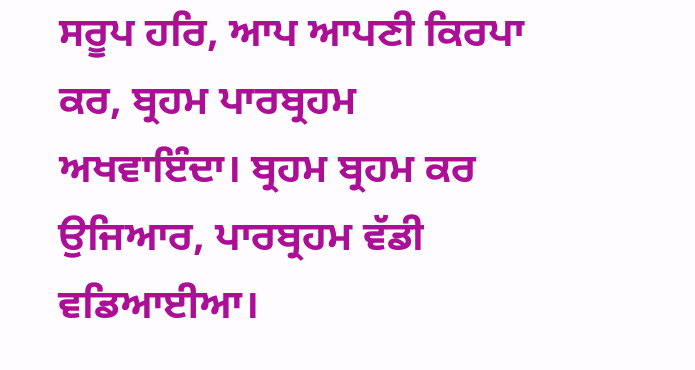ਸਰੂਪ ਹਰਿ, ਆਪ ਆਪਣੀ ਕਿਰਪਾ ਕਰ, ਬ੍ਰਹਮ ਪਾਰਬ੍ਰਹਮ ਅਖਵਾਇੰਦਾ। ਬ੍ਰਹਮ ਬ੍ਰਹਮ ਕਰ ਉਜਿਆਰ, ਪਾਰਬ੍ਰਹਮ ਵੱਡੀ ਵਡਿਆਈਆ।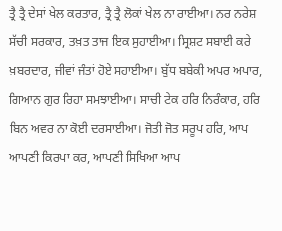ਤ੍ਰੈ ਤ੍ਰੈ ਦੇਸਾਂ ਖੇਲ ਕਰਤਾਰ, ਤ੍ਰੈ ਤ੍ਰੈ ਲੋਕਾਂ ਖੇਲ ਨਾ ਰਾਈਆ। ਨਰ ਨਰੇਸ਼ ਸੱਚੀ ਸਰਕਾਰ, ਤਖ਼ਤ ਤਾਜ ਇਕ ਸੁਹਾਈਆ। ਸ੍ਰਿਸ਼ਟ ਸਬਾਈ ਕਰੇ ਖ਼ਬਰਦਾਰ, ਜੀਵਾਂ ਜੰਤਾਂ ਹੋਏ ਸਹਾਈਆ। ਬੁੱਧ ਬਬੇਕੀ ਅਪਰ ਅਪਾਰ, ਗਿਆਨ ਗੁਰ ਰਿਹਾ ਸਮਝਾਈਆ। ਸਾਚੀ ਟੇਕ ਹਰਿ ਨਿਰੰਕਾਰ, ਹਰਿ ਬਿਨ ਅਵਰ ਨਾ ਕੋਈ ਦਰਸਾਈਆ। ਜੋਤੀ ਜੋਤ ਸਰੂਪ ਹਰਿ, ਆਪ ਆਪਣੀ ਕਿਰਪਾ ਕਰ, ਆਪਣੀ ਸਿਖਿਆ ਆਪ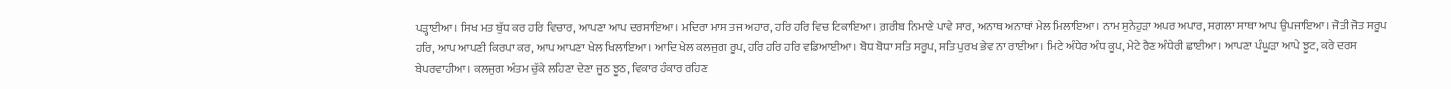ਪੜ੍ਹਾਈਆ। ਸਿਖ ਮਤ ਬੁੱਧ ਕਰ ਹਰਿ ਵਿਚਾਰ, ਆਪਣਾ ਆਪ ਦਰਸਾਇਆ। ਮਦਿਰਾ ਮਾਸ ਤਜ ਅਹਾਰ, ਹਰਿ ਹਰਿ ਵਿਚ ਟਿਕਾਇਆ। ਗ਼ਰੀਬ ਨਿਮਾਣੇ ਪਾਵੇ ਸਾਰ, ਅਨਾਥ ਅਨਾਥਾਂ ਮੇਲ ਮਿਲਾਇਆ। ਨਾਮ ਸੁਨੇਹੁੜਾ ਅਪਰ ਅਪਾਰ, ਸਗਲਾ ਸਾਥਾ ਆਪ ਉਪਜਾਇਆ। ਜੋਤੀ ਜੋਤ ਸਰੂਪ ਹਰਿ, ਆਪ ਆਪਣੀ ਕਿਰਪਾ ਕਰ, ਆਪ ਆਪਣਾ ਖੇਲ ਖਿਲਾਇਆ। ਆਦਿ ਖੇਲ ਕਲਜੁਗ ਰੂਪ, ਹਰਿ ਹਰਿ ਹਰਿ ਵਡਿਆਈਆ। ਬੋਧ ਬੋਧਾ ਸਤਿ ਸਰੂਪ, ਸਤਿ ਪੁਰਖ ਭੇਵ ਨਾ ਰਾਈਆ। ਮਿਟੇ ਅੰਧੇਰ ਅੰਧ ਕੂਪ, ਮੇਟੇ ਰੈਣ ਅੰਧੇਰੀ ਛਾਈਆ। ਆਪਣਾ ਪੰਘੂੜਾ ਆਪੇ ਝੂਟ, ਕਰੇ ਦਰਸ ਬੇਪਰਵਾਹੀਆ। ਕਲਜੁਗ ਅੰਤਮ ਚੁੱਕੇ ਲਹਿਣਾ ਦੇਣਾ ਜੂਠ ਝੂਠ, ਵਿਕਾਰ ਹੰਕਾਰ ਰਹਿਣ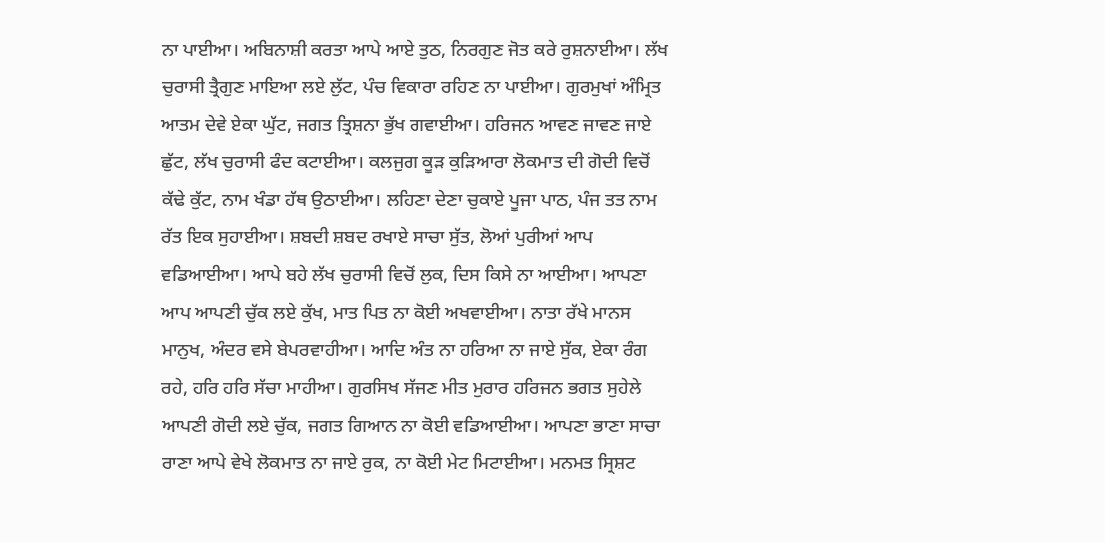ਨਾ ਪਾਈਆ। ਅਬਿਨਾਸ਼ੀ ਕਰਤਾ ਆਪੇ ਆਏ ਤੁਠ, ਨਿਰਗੁਣ ਜੋਤ ਕਰੇ ਰੁਸ਼ਨਾਈਆ। ਲੱਖ ਚੁਰਾਸੀ ਤ੍ਰੈਗੁਣ ਮਾਇਆ ਲਏ ਲੁੱਟ, ਪੰਚ ਵਿਕਾਰਾ ਰਹਿਣ ਨਾ ਪਾਈਆ। ਗੁਰਮੁਖਾਂ ਅੰਮ੍ਰਿਤ ਆਤਮ ਦੇਵੇ ਏਕਾ ਘੁੱਟ, ਜਗਤ ਤ੍ਰਿਸ਼ਨਾ ਭੁੱਖ ਗਵਾਈਆ। ਹਰਿਜਨ ਆਵਣ ਜਾਵਣ ਜਾਏ ਛੁੱਟ, ਲੱਖ ਚੁਰਾਸੀ ਫੰਦ ਕਟਾਈਆ। ਕਲਜੁਗ ਕੂੜ ਕੁੜਿਆਰਾ ਲੋਕਮਾਤ ਦੀ ਗੋਦੀ ਵਿਚੋਂ ਕੱਢੇ ਕੁੱਟ, ਨਾਮ ਖੰਡਾ ਹੱਥ ਉਠਾਈਆ। ਲਹਿਣਾ ਦੇਣਾ ਚੁਕਾਏ ਪੂਜਾ ਪਾਠ, ਪੰਜ ਤਤ ਨਾਮ ਰੱਤ ਇਕ ਸੁਹਾਈਆ। ਸ਼ਬਦੀ ਸ਼ਬਦ ਰਖਾਏ ਸਾਚਾ ਸੁੱਤ, ਲੋਆਂ ਪੁਰੀਆਂ ਆਪ ਵਡਿਆਈਆ। ਆਪੇ ਬਹੇ ਲੱਖ ਚੁਰਾਸੀ ਵਿਚੋਂ ਲੁਕ, ਦਿਸ ਕਿਸੇ ਨਾ ਆਈਆ। ਆਪਣਾ ਆਪ ਆਪਣੀ ਚੁੱਕ ਲਏ ਕੁੱਖ, ਮਾਤ ਪਿਤ ਨਾ ਕੋਈ ਅਖਵਾਈਆ। ਨਾਤਾ ਰੱਖੇ ਮਾਨਸ ਮਾਨੁਖ, ਅੰਦਰ ਵਸੇ ਬੇਪਰਵਾਹੀਆ। ਆਦਿ ਅੰਤ ਨਾ ਹਰਿਆ ਨਾ ਜਾਏ ਸੁੱਕ, ਏਕਾ ਰੰਗ ਰਹੇ, ਹਰਿ ਹਰਿ ਸੱਚਾ ਮਾਹੀਆ। ਗੁਰਸਿਖ ਸੱਜਣ ਮੀਤ ਮੁਰਾਰ ਹਰਿਜਨ ਭਗਤ ਸੁਹੇਲੇ ਆਪਣੀ ਗੋਦੀ ਲਏ ਚੁੱਕ, ਜਗਤ ਗਿਆਨ ਨਾ ਕੋਈ ਵਡਿਆਈਆ। ਆਪਣਾ ਭਾਣਾ ਸਾਚਾ ਰਾਣਾ ਆਪੇ ਵੇਖੇ ਲੋਕਮਾਤ ਨਾ ਜਾਏ ਰੁਕ, ਨਾ ਕੋਈ ਮੇਟ ਮਿਟਾਈਆ। ਮਨਮਤ ਸ੍ਰਿਸ਼ਟ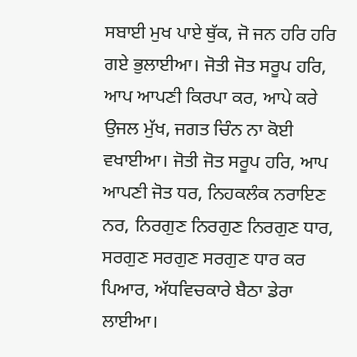ਸਬਾਈ ਮੁਖ ਪਾਏ ਥੁੱਕ, ਜੋ ਜਨ ਹਰਿ ਹਰਿ ਗਏ ਭੁਲਾਈਆ। ਜੋਤੀ ਜੋਤ ਸਰੂਪ ਹਰਿ, ਆਪ ਆਪਣੀ ਕਿਰਪਾ ਕਰ, ਆਪੇ ਕਰੇ ਉਜਲ ਮੁੱਖ, ਜਗਤ ਚਿੰਨ ਨਾ ਕੋਈ ਵਖਾਈਆ। ਜੋਤੀ ਜੋਤ ਸਰੂਪ ਹਰਿ, ਆਪ ਆਪਣੀ ਜੋਤ ਧਰ, ਨਿਹਕਲੰਕ ਨਰਾਇਣ ਨਰ, ਨਿਰਗੁਣ ਨਿਰਗੁਣ ਨਿਰਗੁਣ ਧਾਰ, ਸਰਗੁਣ ਸਰਗੁਣ ਸਰਗੁਣ ਧਾਰ ਕਰ ਪਿਆਰ, ਅੱਧਵਿਚਕਾਰੇ ਬੈਠਾ ਡੇਰਾ ਲਾਈਆ।